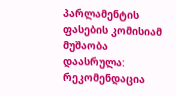პარლამენტის ფასების კომისიამ მუშაობა დაასრულა: რეკომენდაცია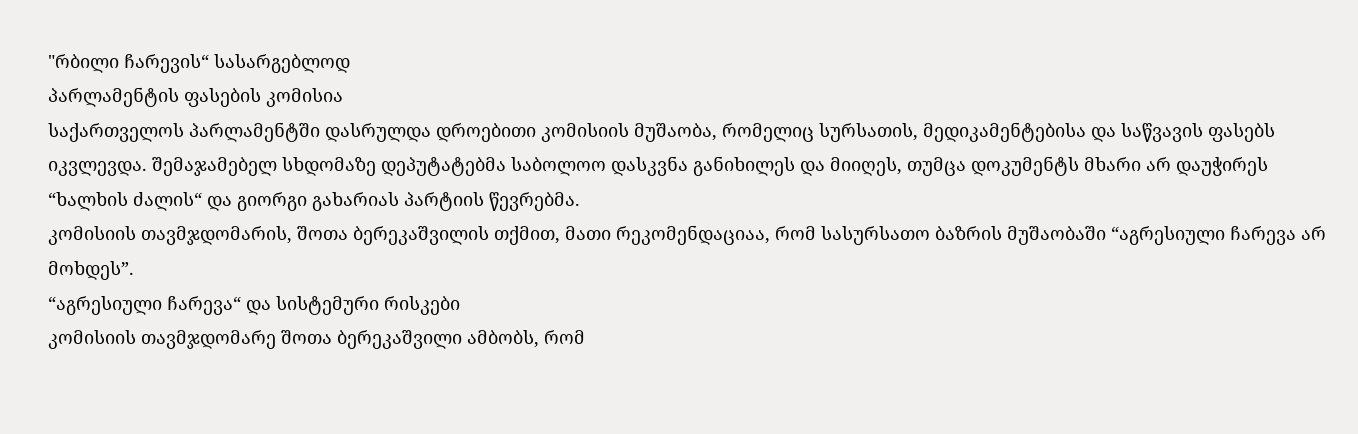"რბილი ჩარევის“ სასარგებლოდ
პარლამენტის ფასების კომისია
საქართველოს პარლამენტში დასრულდა დროებითი კომისიის მუშაობა, რომელიც სურსათის, მედიკამენტებისა და საწვავის ფასებს იკვლევდა. შემაჯამებელ სხდომაზე დეპუტატებმა საბოლოო დასკვნა განიხილეს და მიიღეს, თუმცა დოკუმენტს მხარი არ დაუჭირეს “ხალხის ძალის“ და გიორგი გახარიას პარტიის წევრებმა.
კომისიის თავმჯდომარის, შოთა ბერეკაშვილის თქმით, მათი რეკომენდაციაა, რომ სასურსათო ბაზრის მუშაობაში “აგრესიული ჩარევა არ მოხდეს”.
“აგრესიული ჩარევა“ და სისტემური რისკები
კომისიის თავმჯდომარე შოთა ბერეკაშვილი ამბობს, რომ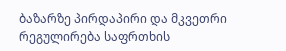ბაზარზე პირდაპირი და მკვეთრი რეგულირება საფრთხის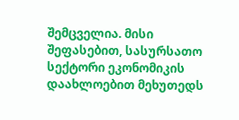შემცველია. მისი შეფასებით, სასურსათო სექტორი ეკონომიკის დაახლოებით მეხუთედს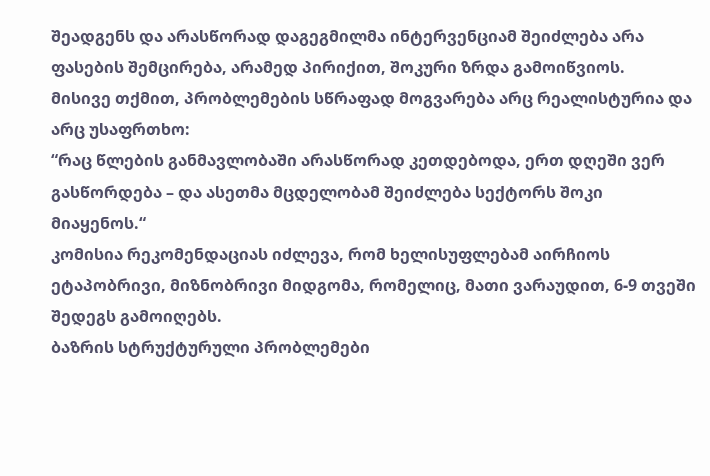შეადგენს და არასწორად დაგეგმილმა ინტერვენციამ შეიძლება არა ფასების შემცირება, არამედ პირიქით, შოკური ზრდა გამოიწვიოს.
მისივე თქმით, პრობლემების სწრაფად მოგვარება არც რეალისტურია და არც უსაფრთხო:
“რაც წლების განმავლობაში არასწორად კეთდებოდა, ერთ დღეში ვერ გასწორდება – და ასეთმა მცდელობამ შეიძლება სექტორს შოკი მიაყენოს.“
კომისია რეკომენდაციას იძლევა, რომ ხელისუფლებამ აირჩიოს ეტაპობრივი, მიზნობრივი მიდგომა, რომელიც, მათი ვარაუდით, 6-9 თვეში შედეგს გამოიღებს.
ბაზრის სტრუქტურული პრობლემები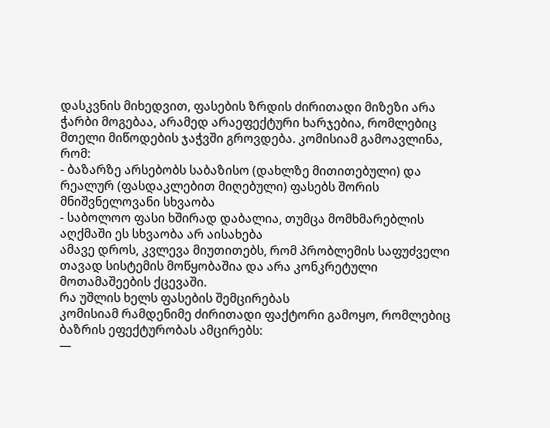დასკვნის მიხედვით, ფასების ზრდის ძირითადი მიზეზი არა ჭარბი მოგებაა, არამედ არაეფექტური ხარჯებია, რომლებიც მთელი მიწოდების ჯაჭვში გროვდება. კომისიამ გამოავლინა, რომ:
- ბაზარზე არსებობს საბაზისო (დახლზე მითითებული) და რეალურ (ფასდაკლებით მიღებული) ფასებს შორის მნიშვნელოვანი სხვაობა
- საბოლოო ფასი ხშირად დაბალია, თუმცა მომხმარებლის აღქმაში ეს სხვაობა არ აისახება
ამავე დროს, კვლევა მიუთითებს, რომ პრობლემის საფუძველი თავად სისტემის მოწყობაშია და არა კონკრეტული მოთამაშეების ქცევაში.
რა უშლის ხელს ფასების შემცირებას
კომისიამ რამდენიმე ძირითადი ფაქტორი გამოყო, რომლებიც ბაზრის ეფექტურობას ამცირებს:
—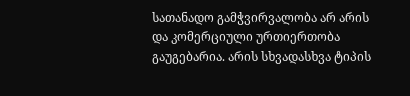სათანადო გამჭვირვალობა არ არის და კომერციული ურთიერთობა გაუგებარია. არის სხვადასხვა ტიპის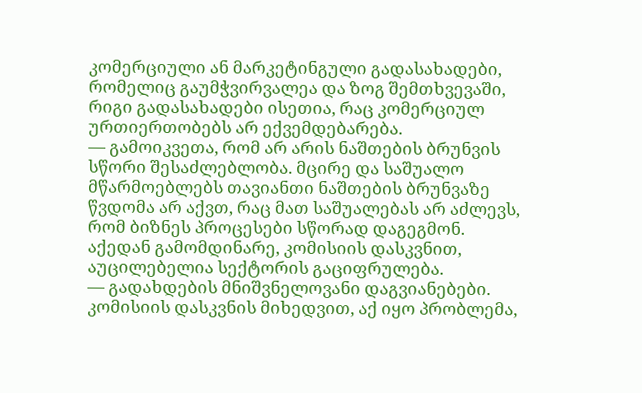კომერციული ან მარკეტინგული გადასახადები, რომელიც გაუმჭვირვალეა და ზოგ შემთხვევაში, რიგი გადასახადები ისეთია, რაც კომერციულ ურთიერთობებს არ ექვემდებარება.
— გამოიკვეთა, რომ არ არის ნაშთების ბრუნვის სწორი შესაძლებლობა. მცირე და საშუალო მწარმოებლებს თავიანთი ნაშთების ბრუნვაზე წვდომა არ აქვთ, რაც მათ საშუალებას არ აძლევს, რომ ბიზნეს პროცესები სწორად დაგეგმონ. აქედან გამომდინარე, კომისიის დასკვნით, აუცილებელია სექტორის გაციფრულება.
— გადახდების მნიშვნელოვანი დაგვიანებები. კომისიის დასკვნის მიხედვით, აქ იყო პრობლემა,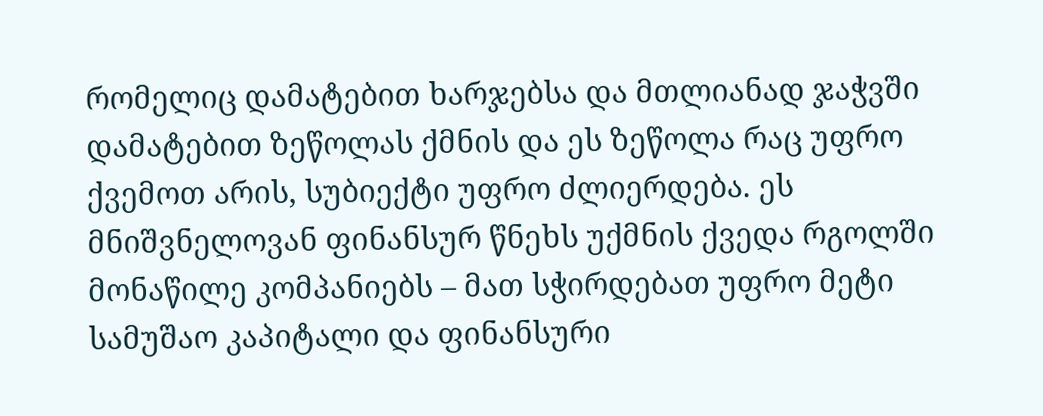რომელიც დამატებით ხარჯებსა და მთლიანად ჯაჭვში დამატებით ზეწოლას ქმნის და ეს ზეწოლა რაც უფრო ქვემოთ არის, სუბიექტი უფრო ძლიერდება. ეს მნიშვნელოვან ფინანსურ წნეხს უქმნის ქვედა რგოლში მონაწილე კომპანიებს – მათ სჭირდებათ უფრო მეტი სამუშაო კაპიტალი და ფინანსური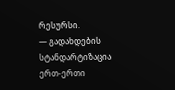რესურსი.
— გადახდების სტანდარტიზაცია ერთ-ერთი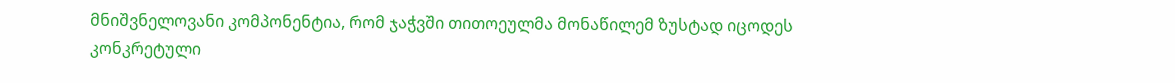მნიშვნელოვანი კომპონენტია, რომ ჯაჭვში თითოეულმა მონაწილემ ზუსტად იცოდეს კონკრეტული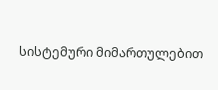სისტემური მიმართულებით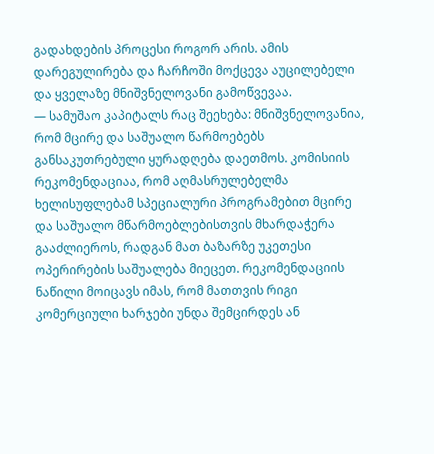გადახდების პროცესი როგორ არის. ამის დარეგულირება და ჩარჩოში მოქცევა აუცილებელი და ყველაზე მნიშვნელოვანი გამოწვევაა.
— სამუშაო კაპიტალს რაც შეეხება: მნიშვნელოვანია, რომ მცირე და საშუალო წარმოებებს განსაკუთრებული ყურადღება დაეთმოს. კომისიის რეკომენდაციაა, რომ აღმასრულებელმა ხელისუფლებამ სპეციალური პროგრამებით მცირე და საშუალო მწარმოებლებისთვის მხარდაჭერა გააძლიეროს, რადგან მათ ბაზარზე უკეთესი ოპერირების საშუალება მიეცეთ. რეკომენდაციის ნაწილი მოიცავს იმას, რომ მათთვის რიგი კომერციული ხარჯები უნდა შემცირდეს ან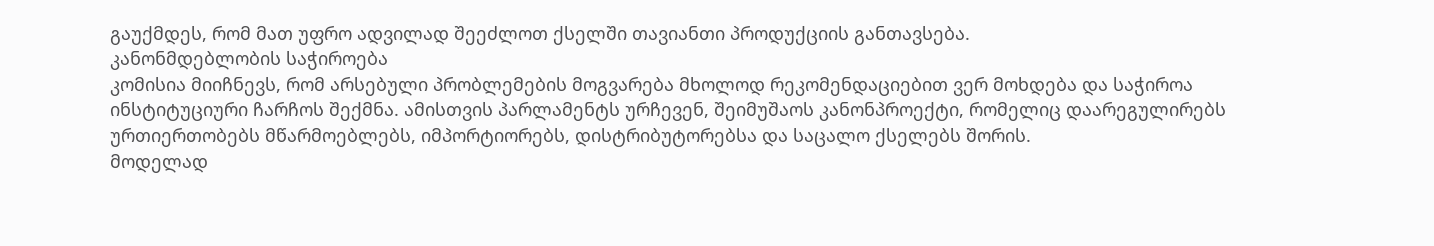გაუქმდეს, რომ მათ უფრო ადვილად შეეძლოთ ქსელში თავიანთი პროდუქციის განთავსება.
კანონმდებლობის საჭიროება
კომისია მიიჩნევს, რომ არსებული პრობლემების მოგვარება მხოლოდ რეკომენდაციებით ვერ მოხდება და საჭიროა ინსტიტუციური ჩარჩოს შექმნა. ამისთვის პარლამენტს ურჩევენ, შეიმუშაოს კანონპროექტი, რომელიც დაარეგულირებს ურთიერთობებს მწარმოებლებს, იმპორტიორებს, დისტრიბუტორებსა და საცალო ქსელებს შორის.
მოდელად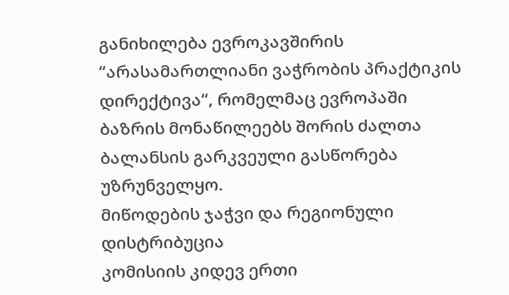განიხილება ევროკავშირის “არასამართლიანი ვაჭრობის პრაქტიკის დირექტივა“, რომელმაც ევროპაში ბაზრის მონაწილეებს შორის ძალთა ბალანსის გარკვეული გასწორება უზრუნველყო.
მიწოდების ჯაჭვი და რეგიონული დისტრიბუცია
კომისიის კიდევ ერთი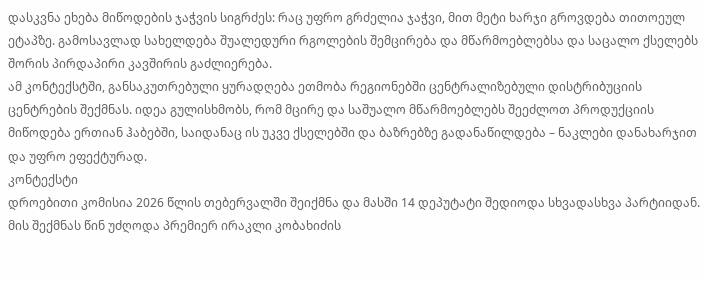დასკვნა ეხება მიწოდების ჯაჭვის სიგრძეს: რაც უფრო გრძელია ჯაჭვი, მით მეტი ხარჯი გროვდება თითოეულ ეტაპზე. გამოსავლად სახელდება შუალედური რგოლების შემცირება და მწარმოებლებსა და საცალო ქსელებს შორის პირდაპირი კავშირის გაძლიერება.
ამ კონტექსტში, განსაკუთრებული ყურადღება ეთმობა რეგიონებში ცენტრალიზებული დისტრიბუციის ცენტრების შექმნას. იდეა გულისხმობს, რომ მცირე და საშუალო მწარმოებლებს შეეძლოთ პროდუქციის მიწოდება ერთიან ჰაბებში, საიდანაც ის უკვე ქსელებში და ბაზრებზე გადანაწილდება – ნაკლები დანახარჯით და უფრო ეფექტურად.
კონტექსტი
დროებითი კომისია 2026 წლის თებერვალში შეიქმნა და მასში 14 დეპუტატი შედიოდა სხვადასხვა პარტიიდან. მის შექმნას წინ უძღოდა პრემიერ ირაკლი კობახიძის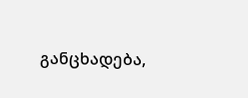განცხადება,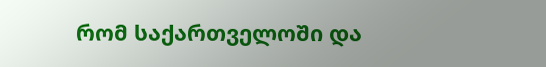რომ საქართველოში და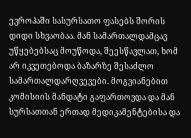ევროპაში სასურსათო ფასებს შორის დიდი სხვაობაა. მან სამართალდამცავ უწყებებსაც მოუწოდა, შეესწავლათ, ხომ არ იკვეთებოდა ბაზარზე შესაძლო სამართალდარღვევები. მოგვიანებით კომისიის მანდატი გაფართოვდა და მან სურსათთან ერთად მედიკამენტებისა და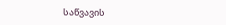საწვავის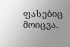ფასებიც მოიცვა.